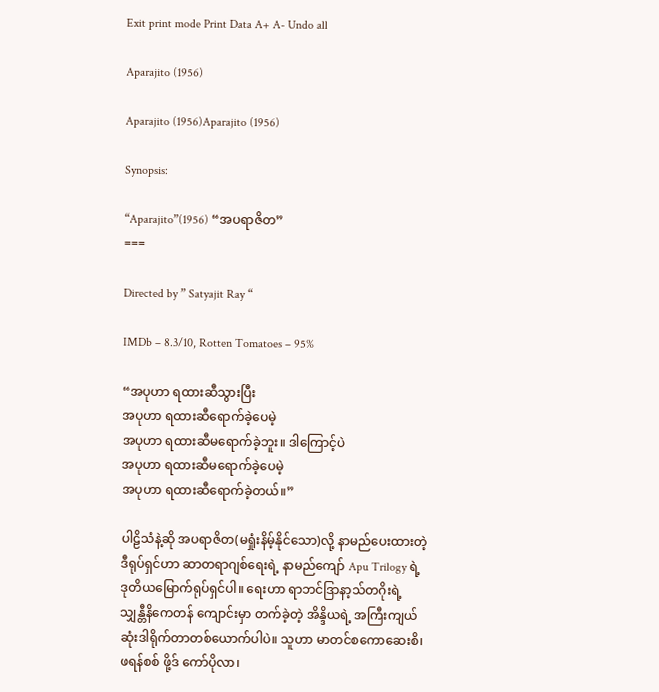Exit print mode Print Data A+ A- Undo all

Aparajito (1956)

Aparajito (1956)Aparajito (1956)

Synopsis:

“Aparajito”(1956) “အပရာဇိတ”
===

Directed by ” Satyajit Ray “

IMDb – 8.3/10, Rotten Tomatoes – 95%

“အပုဟာ ရထားဆီသွားပြီး
အပုဟာ ရထားဆီရောက်ခဲ့ပေမဲ့
အပုဟာ ရထားဆီမရောက်ခဲ့ဘူး။ ဒါကြောင့်ပဲ
အပုဟာ ရထားဆီမရောက်ခဲ့ပေမဲ့
အပုဟာ ရထားဆီရောက်ခဲ့တယ်။”

ပါဠိသံနဲ့ဆို အပရာဇိတ(မရှုံးနိမ့်နိုင်သော)လို့ နာမည်ပေးထားတဲ့ ဒီရုပ်ရှင်ဟာ ဆာတရာဂျစ်ရေးရဲ့ နာမည်ကျော် Apu Trilogy ရဲ့ ဒုတိယမြောက်ရုပ်ရှင်ပါ။‌ ရေးဟာ ရာဘင်ဒြာနာ့သ်တဂိုးရဲ့ သျှန္တီနိကေတန် ကျောင်းမှာ တက်ခဲ့တဲ့ အိန္ဒိယရဲ့ အကြီးကျယ်ဆုံးဒါရိုက်တာတစ်ယောက်ပါပဲ။ သူဟာ မာတင်စကောဆေးစိ၊ ဖရန်စစ် ဖို့ဒ် ကော်ပိုလာ၊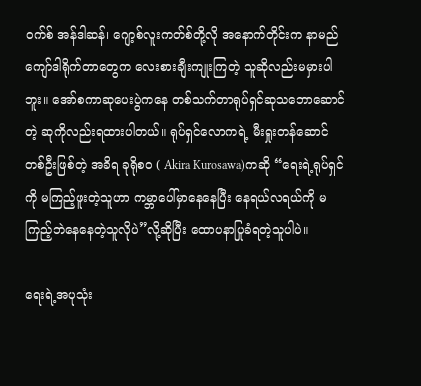၀က်စ် အန်ဒါဆန်၊ ဂျော့စ်လူးကတ်စ်တို့လို အနောက်တိုင်းက နာမည်ကျော်ဒါရိုက်တာတွေက လေးစားချီးကျုးကြတဲ့ သူဆိုလည်းမမှားပါဘူး။ အော်စကာဆုပေးပွဲကနေ တစ်သက်တာရုပ်ရှင်ဆုသဘောဆောင်တဲ့ ဆုကိုလည်းရထားပါတယ်။ ရုပ်ရှင်လောကရဲ့ မီးရှုးတန်ဆောင်တစ်ဦးဖြစ်တဲ့ အခိရ ခုရိုစဝ ( Akira Kurosawa)ကဆို “ရေးရဲ့ရုပ်ရှင်ကို မကြည့်ဖူးတဲ့သူဟာ ကမ္ဘာပေါ်မှာနေနေပြီး နေရယ်လရယ်ကို မကြည့်ဘဲနေနေတဲ့သူလိုပဲ”လို့ဆိုပြီး ထောပနာပြုခံရတဲ့သူပါပဲ။

ရေးရဲ့အပုသုံး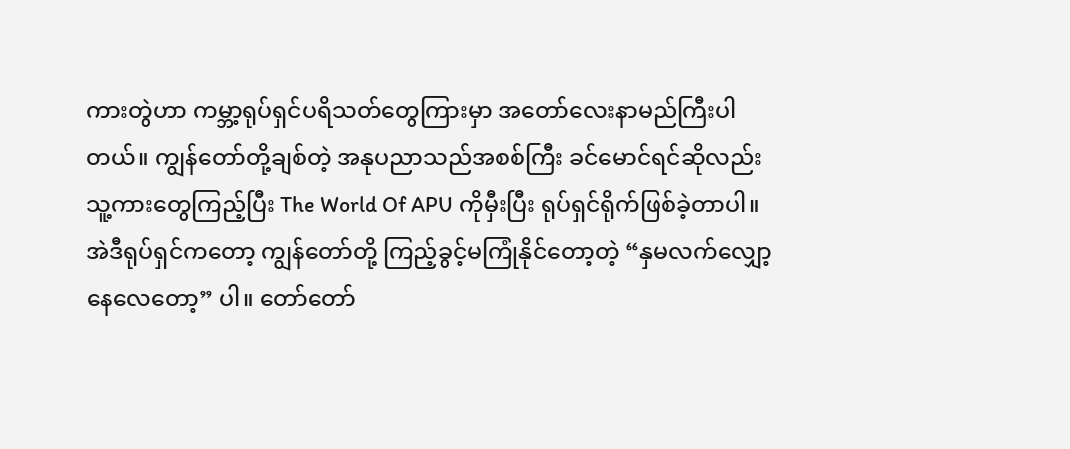ကားတွဲဟာ ကမ္ဘာ့ရုပ်ရှင်ပရိသတ်တွေကြားမှာ အတော်လေးနာမည်ကြီးပါတယ်။ ကျွန်တော်တို့ချစ်တဲ့ အနုပညာသည်အစစ်ကြီး ခင်မောင်ရင်ဆိုလည်း သူ့ကားတွေကြည့်ပြီး The World Of APU ကိုမှီးပြီး ရုပ်ရှင်ရိုက်ဖြစ်ခဲ့တာပါ။ အဲဒီရုပ်ရှင်ကတော့ ကျွန်တော်တို့ ကြည့်ခွင့်မကြုံနိုင်တော့တဲ့ “နှမလက်လျှော့နေလေတော့” ပါ။ တော်တော်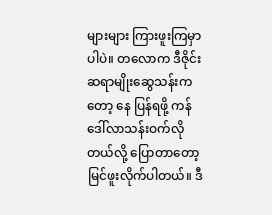များများ ကြားဖူးကြမှာပါပဲ။ တလောက ဒီဇိုင်းဆရာမျိုးဆွေသန်းကတော့ နေ ပြန်ရဖို့ ကန်ဒေါ်လာသန်းဝက်လိုတယ်လို့ ပြောတာတော့ မြင်ဖူးလိုက်ပါတယ်။ ဒီ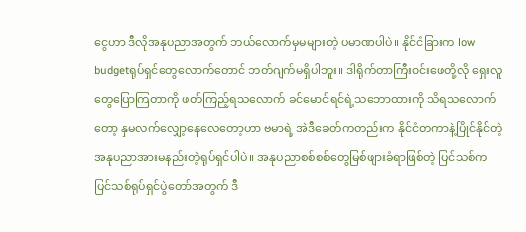ငွေဟာ ဒီလိုအနုပညာအတွက် ဘယ်လောက်မှမများတဲ့ ပမာဏပါပဲ။ နိုင်ငံခြားက low budgetရုပ်ရှင်တွေလောက်တောင် ဘတ်ဂျက်မရှိပါဘူး။ ဒါရိုက်တာကြီး၀င်းဖေတို့လို ရှေးလူတွေပြောကြတာကို ဖတ်ကြည့်ရသလောက် ခင်မောင်ရင်ရဲ့သဘောထားကို သိရသလောက်တော့ နှမလက်လျှော့နေလေတော့ဟာ ဗမာရဲ့ အဲဒီခေတ်ကတည်းက နိုင်ငံတကာနဲ့ပြိုင်နိုင်တဲ့ အနုပညာအားမနည်းတဲ့ရုပ်ရှင်ပါပဲ။ အနုပညာစစ်စစ်တွေမြစ်ဖျားခံရာဖြစ်တဲ့ ပြင်သစ်က ပြင်သစ်ရုပ်ရှင်ပွဲတော်အတွက် ဒီ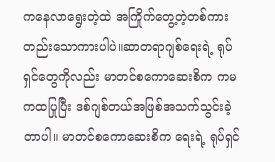ကနေလာ‌ရွေးတဲ့ထဲ အကြိုက်တွေ့တဲ့တစ်ကားတည်းသောကားပါပဲ။ဆာတရာဂျစ်ရေးရဲ့ ရုပ်ရှင်တွေကိုလည်း မာတင်စကောဆေးစိက ကမကထပြုပြီး ဒစ်ဂျစ်တယ်အဖြစ်အသက်သွင်းခဲ့တာပါ။ မာတင်စကောဆေးစိက ရေးရဲ့ ရုပ်ရှင်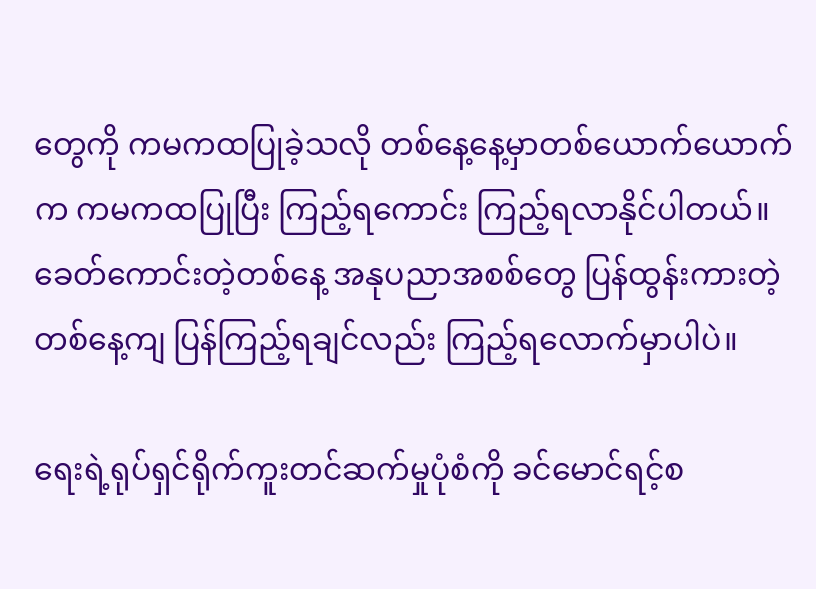တွေကို ကမကထပြုခဲ့သလို တစ်နေ့နေ့မှာတစ်ယောက်ယောက်က ကမကထပြုပြီး ကြည့်ရကောင်း ကြည့်ရလာနိုင်ပါတယ်။ ခေတ်ကောင်းတဲ့တစ်နေ့ အနုပညာအစစ်တွေ ပြန်ထွန်းကားတဲ့တစ်နေ့ကျ ပြန်ကြည့်ရချင်လည်း ကြည့်ရလောက်မှာပါပဲ။

ရေးရဲ့ရုပ်ရှင်ရိုက်ကူးတင်ဆက်မှုပုံစံကို ခင်မောင်ရင့်စ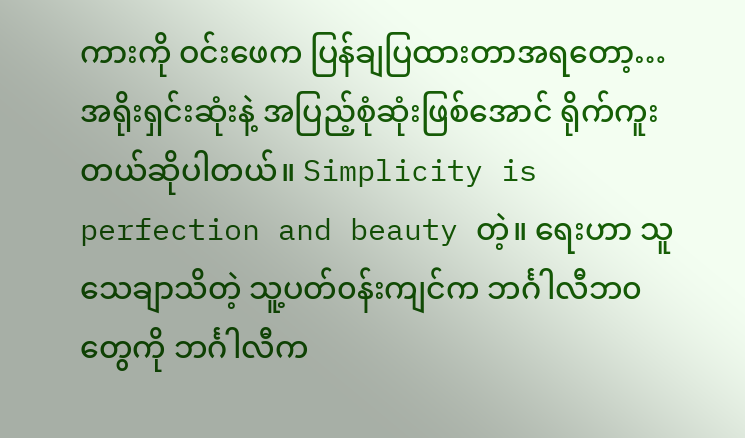ကားကို ဝင်းဖေက ပြန်ချပြထားတာအရတော့…
အရိုးရှင်းဆုံးနဲ့ အပြည့်စုံဆုံးဖြစ်အောင် ရိုက်ကူးတယ်ဆိုပါတယ်။ Simplicity is perfection and beauty တဲ့။ ရေးဟာ သူသေချာသိတဲ့ သူ့ပတ်၀န်းကျင်က ဘင်္ဂါလီဘ၀တွေကို ဘင်္ဂါလီက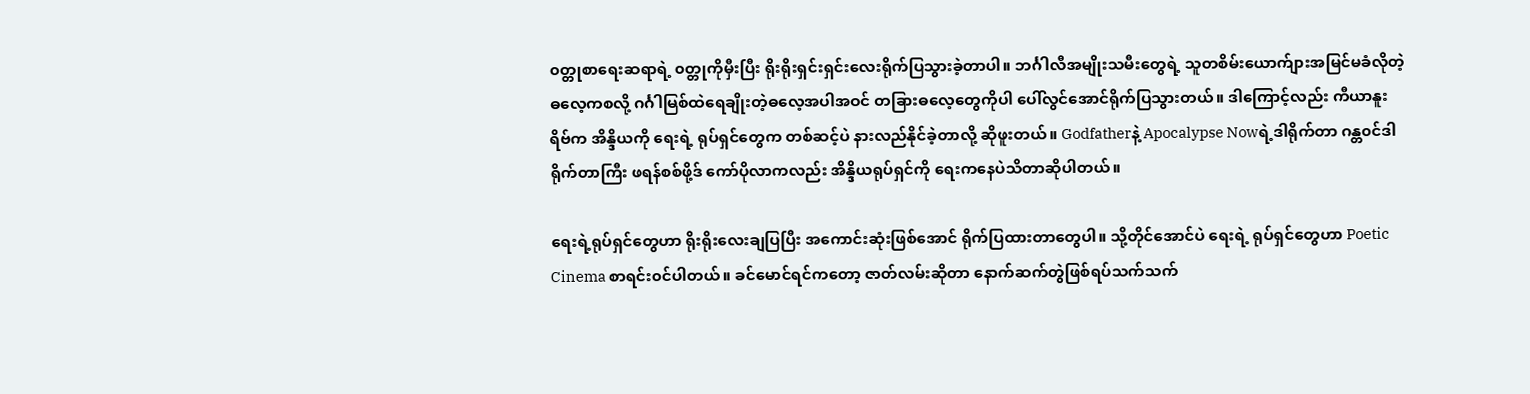၀တ္တုစာရေးဆရာရဲ့ ၀တ္တုကိုမှီးပြီး ရိုးရိုးရှင်းရှင်းလေးရိုက်ပြသွားခဲ့တာပါ။ ဘင်္ဂါလီအမျိုးသမီးတွေရဲ့ သူတစိမ်းယောက်ျားအမြင်မခံလိုတဲ့ဓလေ့ကစလို့ ဂင်္ဂါမြစ်ထဲရေချိုးတဲ့ဓလေ့အပါအဝင် တခြားဓလေ့တွေကိုပါ ပေါ်လွင်အောင်ရိုက်ပြသွားတယ်။ ဒါကြောင့်လည်း ကီယာနူးရိဗ်က အိန္ဒိယကို ရေးရဲ့ ရုပ်ရှင်တွေက တစ်ဆင့်ပဲ နားလည်နိုင်ခဲ့တာလို့ ဆိုဖူးတယ်။ Godfatherနဲ့ Apocalypse Nowရဲ့ဒါရိုက်တာ ဂန္တ၀င်ဒါရိုက်တာကြီး ဖရန်စစ်ဖို့ဒ် ကော်ပိုလာကလည်း အိန္ဒိယရုပ်ရှင်ကို ရေးကနေပဲသိတာဆိုပါတယ်။

ရေးရဲ့ရုပ်ရှင်တွေဟာ ရိုးရိုးလေးချပြပြီး အကောင်းဆုံးဖြစ်အောင် ရိုက်ပြထားတာတွေပါ။ သို့တိုင်အောင်ပဲ ရေးရဲ့ ရုပ်ရှင်တွေဟာ Poetic Cinema စာရင်း၀င်ပါတယ်။ ခင်မောင်ရင်ကတော့ ဇာတ်လမ်းဆိုတာ နောက်ဆက်တွဲဖြစ်ရပ်သက်သက်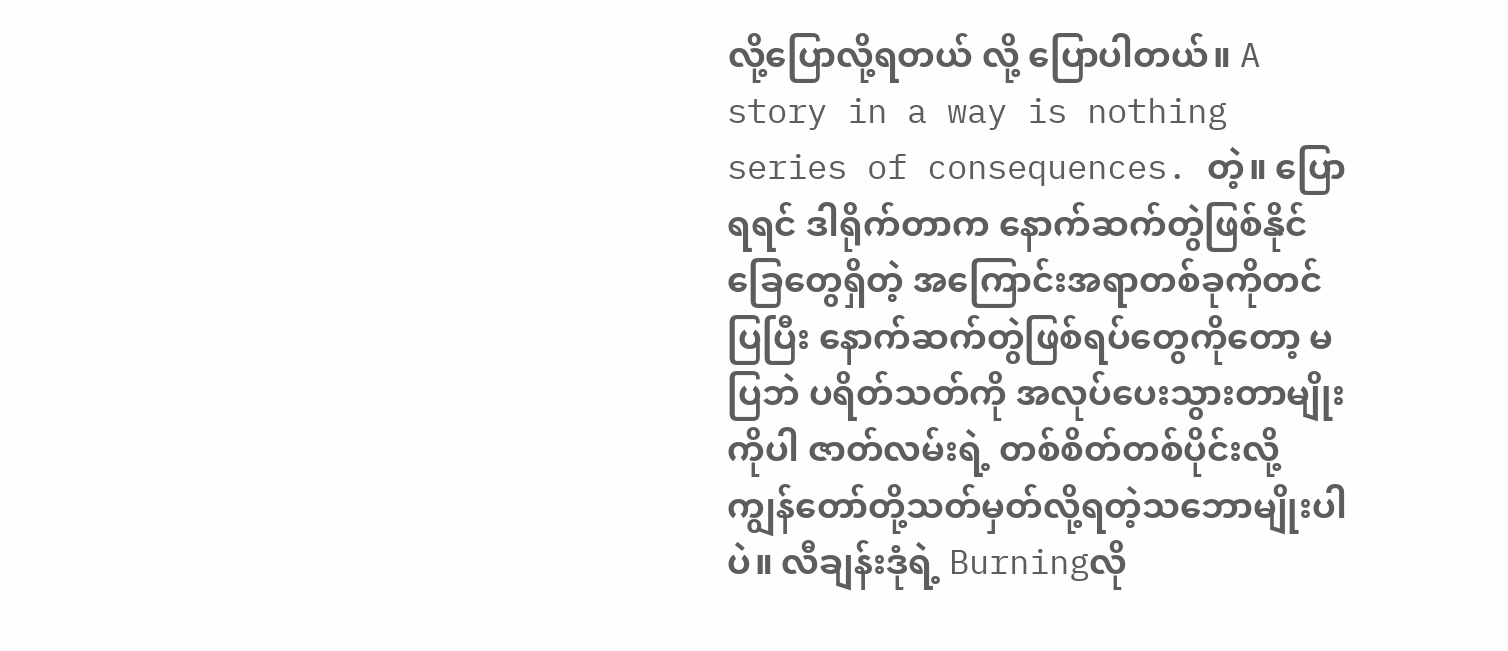လို့‌ပြောလို့ရတယ် လို့ ပြောပါတယ်။ A story in a way is nothing series of consequences. တဲ့။ ပြောရရင် ဒါရိုက်တာက နောက်ဆက်တွဲဖြစ်နိုင်ခြေတွေရှိတဲ့ အကြောင်းအရာတစ်ခုကိုတင်ပြပြီး နောက်ဆက်တွဲဖြစ်ရပ်တွေကိုတော့ မပြဘဲ ပရိတ်သတ်ကို အလုပ်ပေးသွားတာမျိုးကိုပါ ဇာတ်လမ်းရဲ့ တစ်စိတ်တစ်ပိုင်းလို့ ကျွန်တော်တို့သတ်မှတ်လို့ရတဲ့သဘောမျိုးပါပဲ။ လီချန်းဒုံရဲ့ Burningလို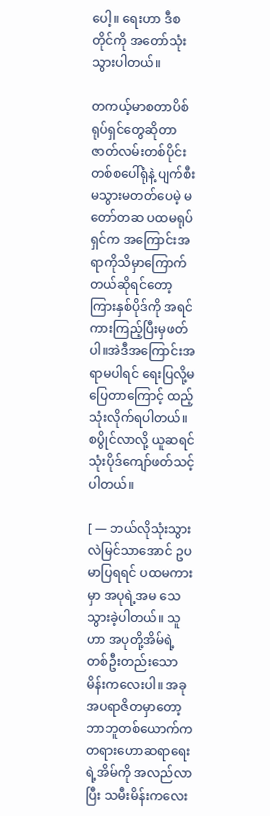ပေါ့။ ရေးဟာ ဒီစတိုင်ကို အတော်သုံးသွားပါတယ်။

တကယ့်မာစတာပိစ်ရုပ်ရှင်တွေဆိုတာ ဇာတ်လမ်းတစ်ပိုင်းတစ်စပေါ်ရုံနဲ့ ပျက်စီးမသွားမတတ်ပေမဲ့ မတော်တဆ ပထမရုပ်ရှင်က အကြောင်းအရာကိုသိမှာကြောက်တယ်ဆိုရင်တော့ ကြားနှစ်ပိုဒ်ကို အရင်ကားကြည့်ပြီးမှဖတ်ပါ။အဲဒီအကြောင်းအရာမပါရင် ရေးပြလို့မပြေတာကြောင့် ထည့်သုံးလိုက်ရပါတယ်။ စပွိုင်လာလို့ ယူဆရင် သုံးပိုဒ်ကျော်ဖတ်သင့်ပါတယ်။

[ — ဘယ်လိုသုံးသွားလဲမြင်သာအောင် ဥပမာပြရရင် ပထမကားမှာ အပုရဲ့အမ သေသွားခဲ့ပါတယ်။ သူဟာ အပုတို့အိမ်ရဲ့ တစ်ဦးတည်းသောမိန်းကလေးပါ။ အခု အပရာဇိတမှာတော့ ဘာဘူတစ်ယောက်က တရားဟောဆရာရေးရဲ့အိမ်ကို အလည်လာပြီး သမီးမိန်းကလေး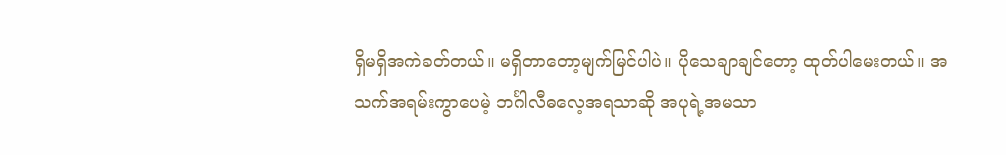ရှိမရှိအကဲခတ်တယ်။ မရှိတာတော့မျက်မြင်ပါပဲ။ ပိုသေချာချင်တော့ ထုတ်ပါမေးတယ်။ အသက်အရမ်းကွာပေမဲ့ ဘင်္ဂါလီဓလေ့အရသာဆို အပုရဲ့အမသာ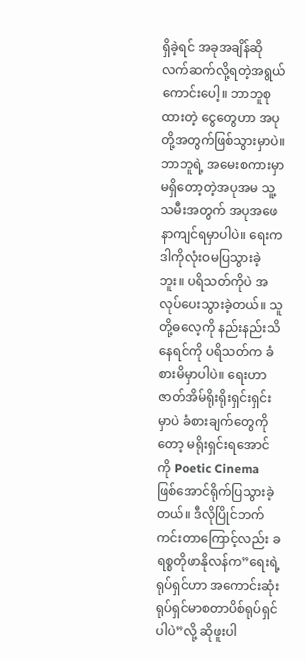ရှိခဲ့ရင် အခုအချိန်ဆို လက်ဆက်လို့ရတဲ့အရွယ်ကောင်းပေါ့။ ဘာဘူစုထားတဲ့ ငွေတွေဟာ အပုတို့အတွက်ဖြစ်သွားမှာပဲ။ ဘာဘူရဲ့ အမေးစကားမှာ မရှိတော့တဲ့အပုအမ သူ့သမီးအတွက် အပုအဖေ နာကျင်ရမှာပါပဲ။ ရေးက ဒါကိုလုံးဝမပြသွားခဲ့ဘူး။ ပရိသတ်ကိုပဲ အလုပ်ပေးသွားခဲ့တယ်။ သူတို့ဓလေ့ကို နည်းနည်းသိနေရင်ကို ပရိသတ်က ခံစားမိမှာပါပဲ။ ရေးဟာ ဇာတ်အိမ်ရိုးရိုးရှင်းရှင်းမှာပဲ ခံစားချက်တွေကိုတော့ မရိုးရှင်းရအောင်ကို Poetic Cinema ဖြစ်အောင်ရိုက်ပြသွားခဲ့တယ်။ ဒီလိုပြိုင်ဘက်ကင်းတာကြောင့်လည်း ခရစ္စတိုဖာနိုလန်က”ရေးရဲ့ ရုပ်ရှင်ဟာ အကောင်းဆုံးရုပ်ရှင်မာစတာပိစ်ရုပ်ရှင်ပါပဲ”လို့ ဆိုဖူးပါ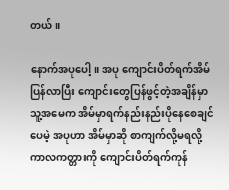တယ်။

နောက်အပုပေါ့။ အပု ကျောင်းပိတ်ရက်အိမ်ပြန်လာပြီး ကျောင်းတွေပြန်ဖွင့်တဲ့အချိန်မှာ သူ့အမေက အိမ်မှာရက်နည်းနည်းပိုနေစေချင်ပေမဲ့ အပုဟာ အိမ်မှာဆို စာကျက်လို့မရလို့ ကာလကတ္တားကို ကျောင်းပိတ်ရက်ကုန်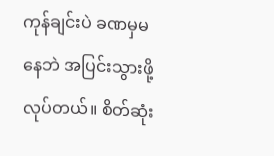ကုန်ချင်းပဲ ခဏမှမနေဘဲ အပြင်းသွားဖို့လုပ်တယ်။ စိတ်ဆုံး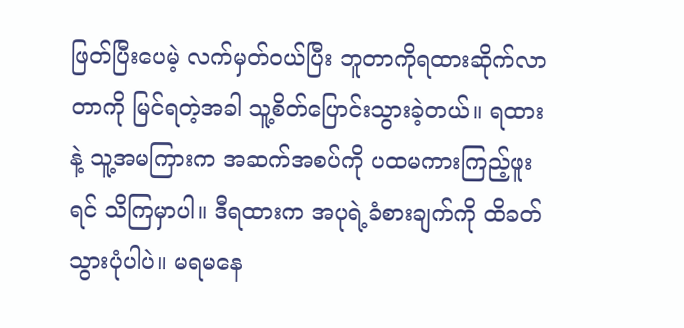ဖြတ်ပြီးပေမဲ့ လက်မှတ်ဝယ်ပြီး ဘူတာကိုရထားဆိုက်လာတာကို မြင်ရတဲ့အခါ သူ့စိတ်ပြောင်းသွားခဲ့တယ်။ ရထားနဲ့ သူ့အမကြားက အဆက်အစပ်ကို ပထမကားကြည့်ဖူးရင် သိကြမှာပါ။ ဒီရထားက အပုရဲ့ခံစားချက်ကို ထိခတ်သွားပုံပါပဲ။ မရမနေ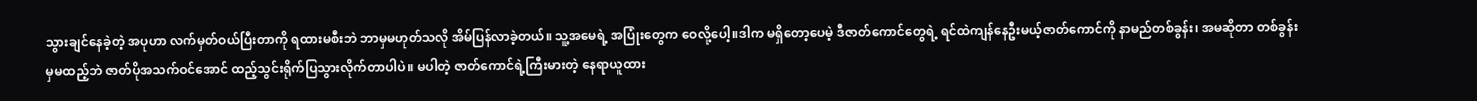သွားချင်နေခဲ့တဲ့ အပုဟာ လက်မှတ်ဝယ်ပြီးတာကို ရထားမစီးဘဲ ဘာမှမဟုတ်သလို အိမ်ပြန်လာခဲ့တယ်။ သူ့အမေရဲ့ အပြုံးတွေက ဝေလို့ပေါ့။ဒါက မရှိတော့ပေမဲ့ ဒီဇာတ်ကောင်တွေရဲ့ ရင်ထဲကျန်နေဦးမယ့်ဇာတ်ကောင်ကို နာမည်တစ်ခွန်း၊ အမဆိုတာ တစ်ခွန်းမှမထည့်ဘဲ ဇာတ်ပိုအသက်ဝင်အောင် ထည့်သွင်းရိုက်ပြသွားလိုက်တာပါပဲ။ မပါတဲ့ ဇာတ်ကောင်ရဲ့ကြီးမားတဲ့ နေရာယူထား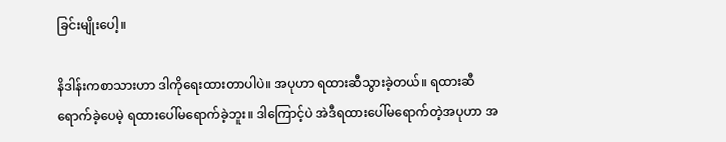ခြင်းမျိုးပေါ့။

နိဒါန်းကစာသားဟာ ဒါကိုရေးထားတာပါပဲ။ အပုဟာ ရထားဆီသွားခဲ့တယ်။ ရထားဆီရောက်ခဲ့ပေမဲ့ ရထားပေါ်မရောက်ခဲ့ဘူး။ ဒါကြောင့်ပဲ အဲဒီရထားပေါ်မရောက်တဲ့အပုဟာ အ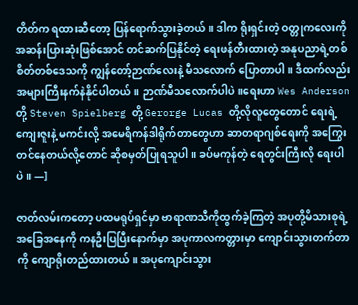တိတ်က ရထားဆီတော့ ပြန်ရောက်သွားခဲ့တယ်။ ဒါက ရိုးရှင်းတဲ့ ဝတ္တုကလေးကို အဆန်းပြားဆုံးဖြစ်အောင် တင်ဆက်ပြနိုင်တဲ့ ရေးဖန်တီးထားတဲ့ အနုပညာရဲ့တစ်စိတ်တစ်ဒေသကို ကျွန်တော့်ဉာဏ်လေးနဲ့ မီသလောက် ပြောတာပါ။ ဒီထက်လည်း အများကြီးနက်နဲနိုင်ပါတယ်။ ဉာဏ်မီသလောက်ပါပဲ။ရေးဟာ Wes Anderson တို့ Steven Spielberg တို့ Gerorge Lucas တို့လိုလူတွေတောင် ရေးရဲ့ ကျေးဇူးနဲ့ မကင်းလို့ အမေရိကန်ဒါရိုက်တာတွေဟာ ဆာတရာဂျစ်ရေးကို အကြွေးတင်နေတယ်လို့တောင် ဆိုစမှတ်ပြုရသူပါ။ ခပ်မကုန်တဲ့ ရေတွင်းကြီးလို‌ ရေးပါပဲ။ —]

ဇာတ်လမ်းကတော့ ပထမရုပ်ရှင်မှာ ဗာရာဏသီကိုထွက်ခဲ့ကြတဲ့ အပုတို့မိသားစုရဲ့ အခြေအနေကို ကနဦးပြပြီးနောက်မှာ အပုကာလကတ္တားမှာ ကျောင်းသွားတက်တာကို ကျောရိုးတည်ထားတယ်။ အပုကျောင်းသွား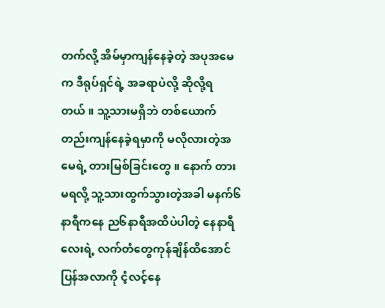တက်လို့ အိမ်မှာကျန်နေခဲ့တဲ့ အပုအမေက ဒီရုပ်ရှင်ရဲ့ အခရာပဲလို့ ဆိုလို့ရတယ်။ သူ့သားမရှိဘဲ တစ်ယောက်တည်းကျန်နေခဲ့ရမှာကို မလိုလားတဲ့အမေရဲ့ တားမြစ်ခြင်းတွေ။ နောက် တားမရလို့ သူ့သားထွက်သွားတဲ့အခါ မနက်၆နာရီကနေ ည၆နာရီအထိပဲပါတဲ့ နေနာရီလေးရဲ့ လက်တံတွေကုန်ချိန်ထိအောင် ပြန်အလာကို ငံ့လင့်နေ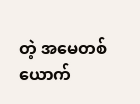တဲ့ အမေတစ်ယောက်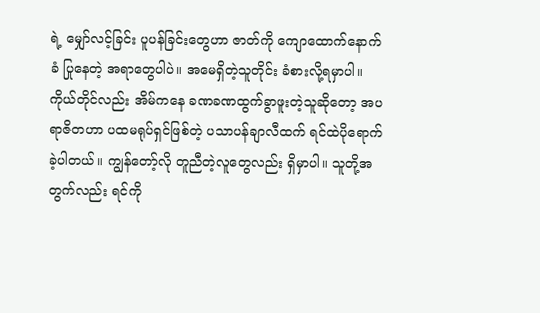ရဲ့ မျှော်လင့်ခြင်း ပူပန်ခြင်းတွေဟာ ဇာတ်ကို ကျောထောက်နောက်ခံ ပြုနေတဲ့ အရာတွေပါပဲ။ အမေရှိတဲ့သူတိုင်း ခံစားလို့ရမှာပါ။ ကိုယ်တိုင်လည်း အိမ်ကနေ ခဏခဏထွက်ခွာဖူးတဲ့သူဆိုတော့ အပရာဇိတဟာ ပထမရုပ်ရှင်ဖြစ်တဲ့ ပသာပန်ချာလီထက် ရင်ထဲပိုရောက်ခဲ့ပါတယ်။ ကျွန်တော့်လို တူညီတဲ့လူတွေလည်း ရှိမှာပါ။ သူတို့အတွက်လည်း ရင်ကို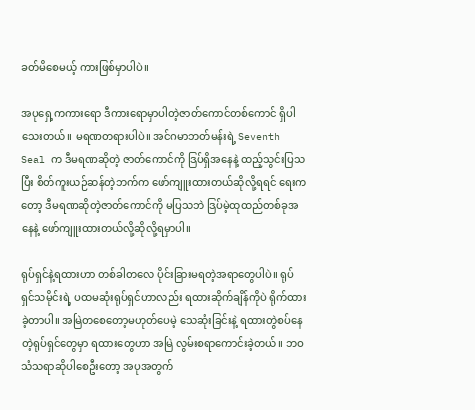ခတ်မိစေမယ့် ကားဖြစ်မှာပါပဲ။

အပုရှေ့ကကားရော ဒီကားရောမှာပါတဲ့ဇာတ်ကောင်တစ်ကောင် ရှိပါသေးတယ်။ မရဏတရားပါပဲ။ အင်ဂမာဘတ်မန်းရဲ့ Seventh Seal က ဒီမရဏဆိုတဲ့ ဇာတ်ကောင်ကို ဒြပ်ရှိအနေနဲ့ ထည့်သွင်းပြသပြီး စိတ်ကူးယဉ်ဆန်တဲ့ဘက်က ဖော်ကျူးထားတယ်ဆိုလို့ရရင် ရေးကတော့ ဒီမရဏဆိုတဲ့ဇာတ်ကောင်ကို မပြသဘဲ ဒြပ်မဲ့ထုထည်တစ်ခုအနေနဲ့ ဖော်ကျူးထားတယ်လို့ဆိုလို့ရမှာပါ။

ရုပ်ရှင်နဲ့ရထားဟာ တစ်ခါတလေ ပိုင်းခြားမရတဲ့အရာတွေပါပဲ။ ရုပ်ရှင်သမိုင်းရဲ့ ပထမဆုံးရုပ်ရှင်ဟာလည်း ရထားဆိုက်ချိန်ကိုပဲ ရိုက်ထားခဲ့တာပါ။ အမြဲတစေတော့မဟုတ်ပေမဲ့ သေဆုံးခြင်းနဲ့ ရထားတွဲစပ်နေတဲ့ရုပ်ရှင်တွေမှာ ရထားတွေဟာ အမြဲ လွမ်းစရာကောင်းခဲ့တယ်။ ဘဝသံသရာဆိုပါစေဦးတော့ အပုအတွက်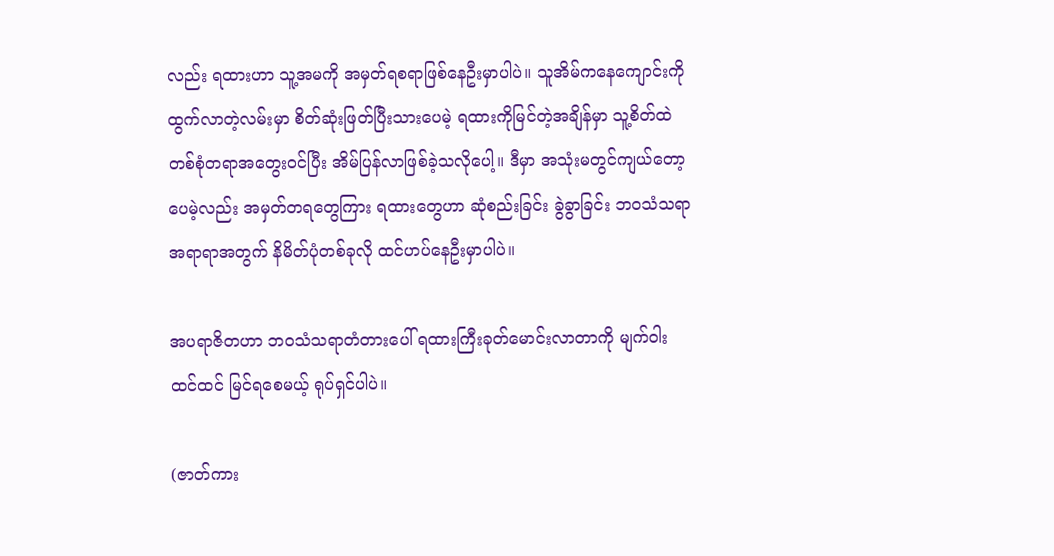လည်း ရထားဟာ သူ့အမကို အမှတ်ရစရာဖြစ်နေဦးမှာပါပဲ။ သူအိမ်ကနေကျောင်းကို ထွက်လာတဲ့လမ်းမှာ စိတ်ဆုံးဖြတ်ပြီးသားပေမဲ့ ရထားကိုမြင်တဲ့အချိန်မှာ သူ့စိတ်ထဲ တစ်စုံတရာအတွေးဝင်ပြီး အိမ်ပြန်လာဖြစ်ခဲ့သလိုပေါ့။ ဒီမှာ အသုံးမတွင်ကျယ်တော့ပေမဲ့လည်း အမှတ်တရတွေကြား ရထားတွေဟာ ဆုံစည်းခြင်း ခွဲခွာခြင်း ဘ၀သံသရာအရာရာအတွက် နိမိတ်ပုံတစ်ခုလို ထင်ဟပ်နေဦးမှာပါပဲ။

အပရာဇိတဟာ ဘဝသံသရာတံတားပေါ် ရထားကြီးခုတ်မောင်းလာတာကို မျက်ဝါးထင်ထင် မြင်ရစေမယ့် ရုပ်ရှင်ပါပဲ။

(ဇာတ်ကား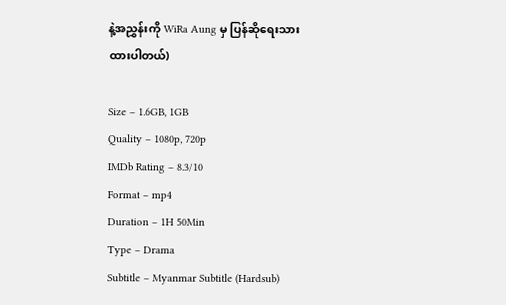နဲ့အညွှန်းကို WiRa Aung မှ ပြန်ဆိုရေးသားထားပါတယ်)

Size – 1.6GB, 1GB
Quality – 1080p, 720p
IMDb Rating – 8.3/10
Format – mp4
Duration – 1H 50Min
Type – Drama
Subtitle – Myanmar Subtitle (Hardsub)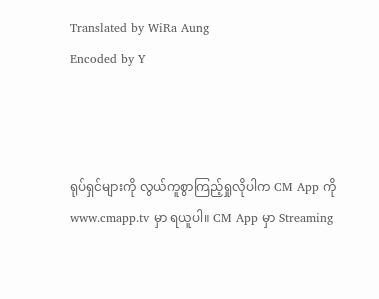Translated by WiRa Aung
Encoded by Y



ရုပ်ရှင်များကို လွယ်ကူစွာကြည့်ရှုလိုပါက CM App ကို www.cmapp.tv မှာ ရယူပါ။ CM App မှာ Streaming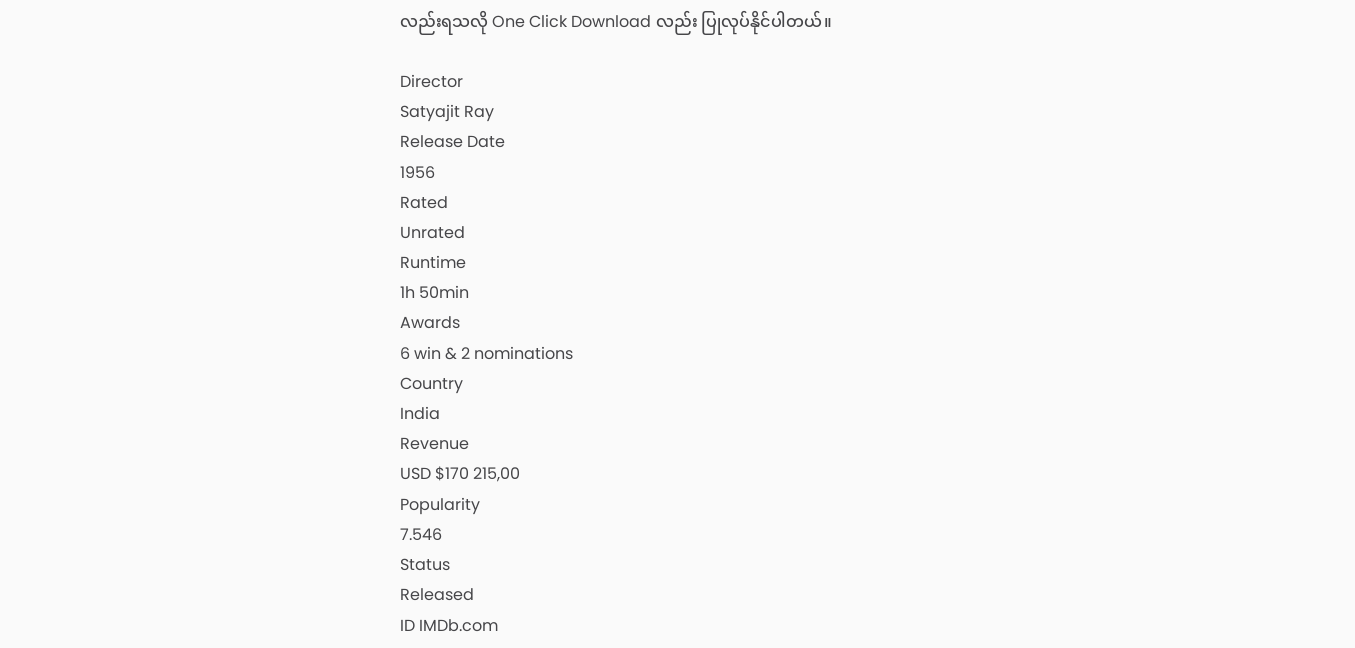လည်းရသလို One Click Download လည်း ပြုလုပ်နိုင်ပါတယ်။

Director
Satyajit Ray
Release Date
1956
Rated
Unrated
Runtime
1h 50min
Awards
6 win & 2 nominations
Country
India
Revenue
USD $170 215,00
Popularity
7.546
Status
Released
ID IMDb.com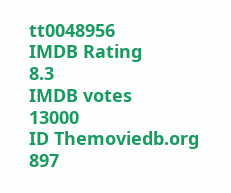tt0048956
IMDB Rating
8.3
IMDB votes
13000
ID Themoviedb.org
897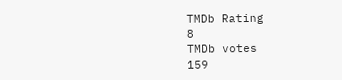TMDb Rating
8
TMDb votes
159